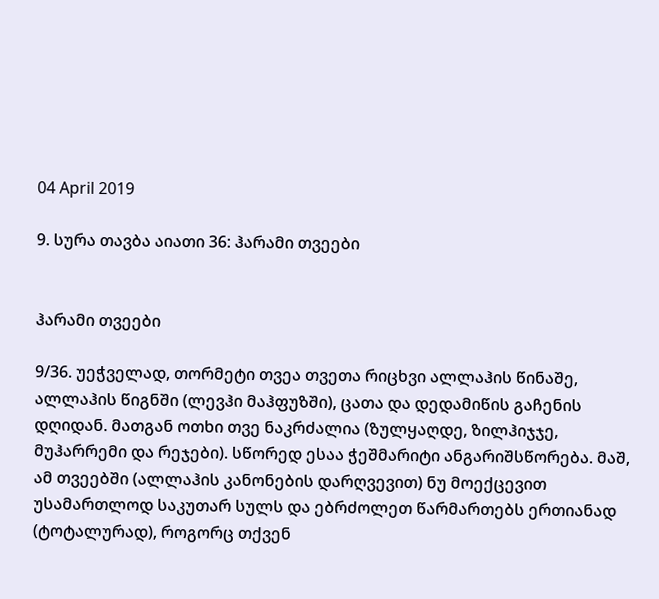04 April 2019

9. სურა თავბა აიათი 36: ჰარამი თვეები


ჰარამი თვეები

9/36. უეჭველად, თორმეტი თვეა თვეთა რიცხვი ალლაჰის წინაშე, ალლაჰის წიგნში (ლევჰი მაჰფუზში), ცათა და დედამიწის გაჩენის დღიდან. მათგან ოთხი თვე ნაკრძალია (ზულყაღდე, ზილჰიჯჯე, მუჰარრემი და რეჯები). სწორედ ესაა ჭეშმარიტი ანგარიშსწორება. მაშ, ამ თვეებში (ალლაჰის კანონების დარღვევით) ნუ მოექცევით უსამართლოდ საკუთარ სულს და ებრძოლეთ წარმართებს ერთიანად (ტოტალურად), როგორც თქვენ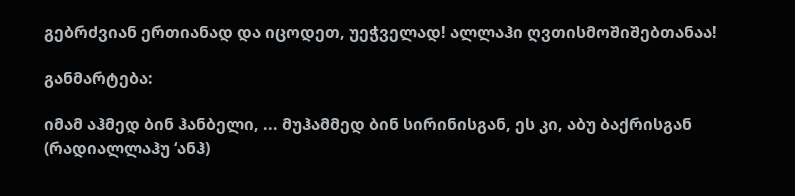გებრძვიან ერთიანად და იცოდეთ, უეჭველად! ალლაჰი ღვთისმოშიშებთანაა!

განმარტება:

იმამ აჰმედ ბინ ჰანბელი, ... მუჰამმედ ბინ სირინისგან, ეს კი, აბუ ბაქრისგან (რადიალლაჰუ ‘ანჰ)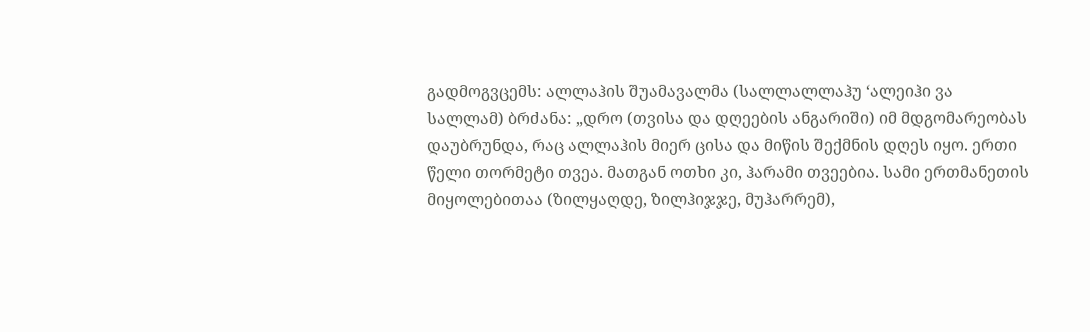გადმოგვცემს: ალლაჰის შუამავალმა (სალლალლაჰუ ‘ალეიჰი ვა სალლამ) ბრძანა: „დრო (თვისა და დღეების ანგარიში) იმ მდგომარეობას დაუბრუნდა, რაც ალლაჰის მიერ ცისა და მიწის შექმნის დღეს იყო. ერთი წელი თორმეტი თვეა. მათგან ოთხი კი, ჰარამი თვეებია. სამი ერთმანეთის მიყოლებითაა (ზილყაღდე, ზილჰიჯჯე, მუჰარრემ),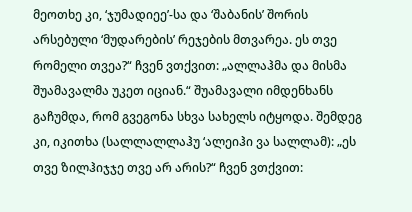მეოთხე კი, ‘ჯუმადიეე’-სა და ‘შაბანის’ შორის არსებული ‘მუდარების’ რეჯების მთვარეა. ეს თვე რომელი თვეა?“ ჩვენ ვთქვით: „ალლაჰმა და მისმა შუამავალმა უკეთ იციან.“ შუამავალი იმდენხანს გაჩუმდა, რომ გვეგონა სხვა სახელს იტყოდა. შემდეგ კი, იკითხა (სალლალლაჰუ ‘ალეიჰი ვა სალლამ): „ეს თვე ზილჰიჯჯე თვე არ არის?“ ჩვენ ვთქვით: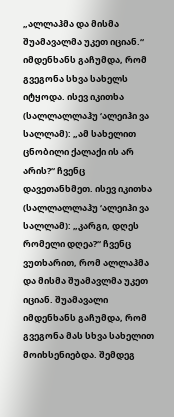„ალლაჰმა და მისმა შუამავალმა უკეთ იციან.“ იმდენხანს გაჩუმდა, რომ გვეგონა სხვა სახელს იტყოდა. ისევ იკითხა (სალლალლაჰუ ‘ალეიჰი ვა სალლამ): „ამ სახელით ცნობილი ქალაქი ის არ არის?“ ჩვენც დავეთანხმეთ. ისევ იკითხა (სალლალლაჰუ ‘ალეიჰი ვა სალლამ): „კარგი, დღეს რომელი დღეა?“ ჩვენც ვუთხარით, რომ ალლაჰმა და მისმა შუამავლმა უკეთ იციან. შუამავალი იმდენხანს გაჩუმდა, რომ გვეგონა მას სხვა სახელით მოიხსენიებდა. შემდეგ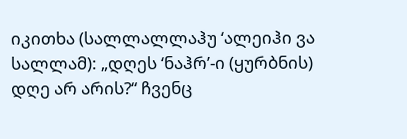იკითხა (სალლალლაჰუ ‘ალეიჰი ვა სალლამ): „დღეს ‘ნაჰრ’-ი (ყურბნის) დღე არ არის?“ ჩვენც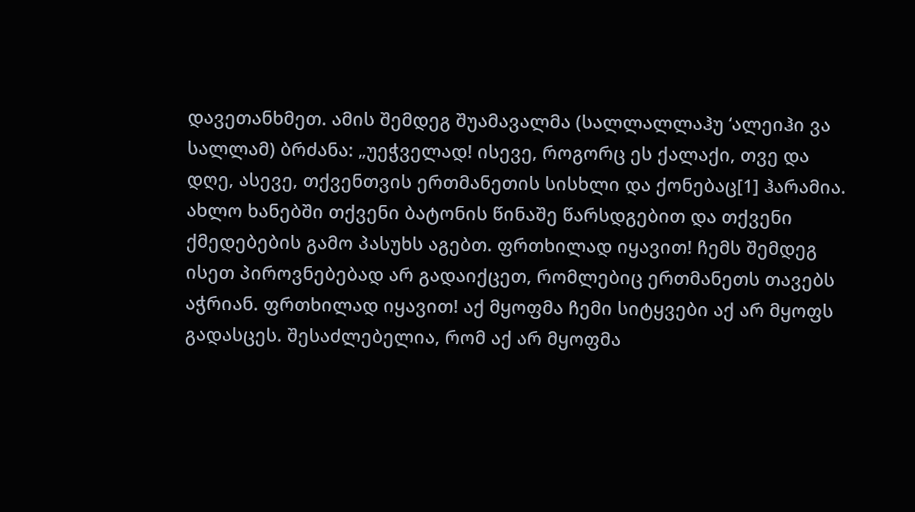დავეთანხმეთ. ამის შემდეგ შუამავალმა (სალლალლაჰუ ‘ალეიჰი ვა სალლამ) ბრძანა: „უეჭველად! ისევე, როგორც ეს ქალაქი, თვე და დღე, ასევე, თქვენთვის ერთმანეთის სისხლი და ქონებაც[1] ჰარამია. ახლო ხანებში თქვენი ბატონის წინაშე წარსდგებით და თქვენი ქმედებების გამო პასუხს აგებთ. ფრთხილად იყავით! ჩემს შემდეგ ისეთ პიროვნებებად არ გადაიქცეთ, რომლებიც ერთმანეთს თავებს აჭრიან. ფრთხილად იყავით! აქ მყოფმა ჩემი სიტყვები აქ არ მყოფს გადასცეს. შესაძლებელია, რომ აქ არ მყოფმა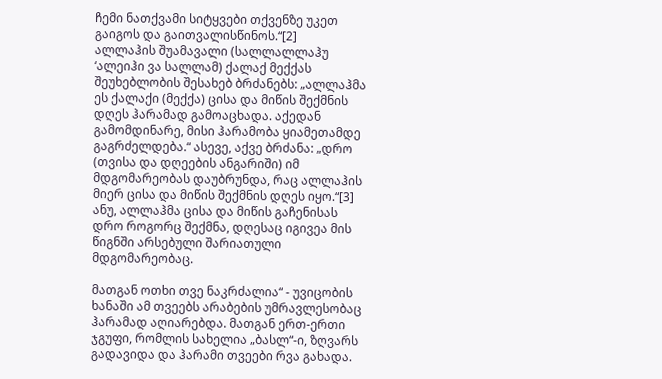ჩემი ნათქვამი სიტყვები თქვენზე უკეთ გაიგოს და გაითვალისწინოს.“[2]
ალლაჰის შუამავალი (სალლალლაჰუ ‘ალეიჰი ვა სალლამ) ქალაქ მექქას შეუხებლობის შესახებ ბრძანებს: „ალლაჰმა ეს ქალაქი (მექქა) ცისა და მიწის შექმნის დღეს ჰარამად გამოაცხადა. აქედან გამომდინარე, მისი ჰარამობა ყიამეთამდე გაგრძელდება.“ ასევე, აქვე ბრძანა: „დრო (თვისა და დღეების ანგარიში) იმ მდგომარეობას დაუბრუნდა, რაც ალლაჰის მიერ ცისა და მიწის შექმნის დღეს იყო.“[3] ანუ, ალლაჰმა ცისა და მიწის გაჩენისას დრო როგორც შექმნა, დღესაც იგივეა მის წიგნში არსებული შარიათული მდგომარეობაც.

მათგან ოთხი თვე ნაკრძალია“ - უვიცობის ხანაში ამ თვეებს არაბების უმრავლესობაც ჰარამად აღიარებდა. მათგან ერთ-ერთი ჯგუფი, რომლის სახელია „ბასლ“-ი, ზღვარს გადავიდა და ჰარამი თვეები რვა გახადა.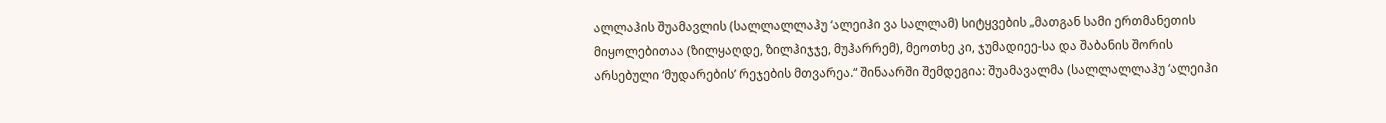ალლაჰის შუამავლის (სალლალლაჰუ ‘ალეიჰი ვა სალლამ) სიტყვების „მათგან სამი ერთმანეთის მიყოლებითაა (ზილყაღდე, ზილჰიჯჯე, მუჰარრემ), მეოთხე კი, ჯუმადიეე-სა და შაბანის შორის არსებული ‘მუდარების’ რეჯების მთვარეა.“ შინაარში შემდეგია: შუამავალმა (სალლალლაჰუ ‘ალეიჰი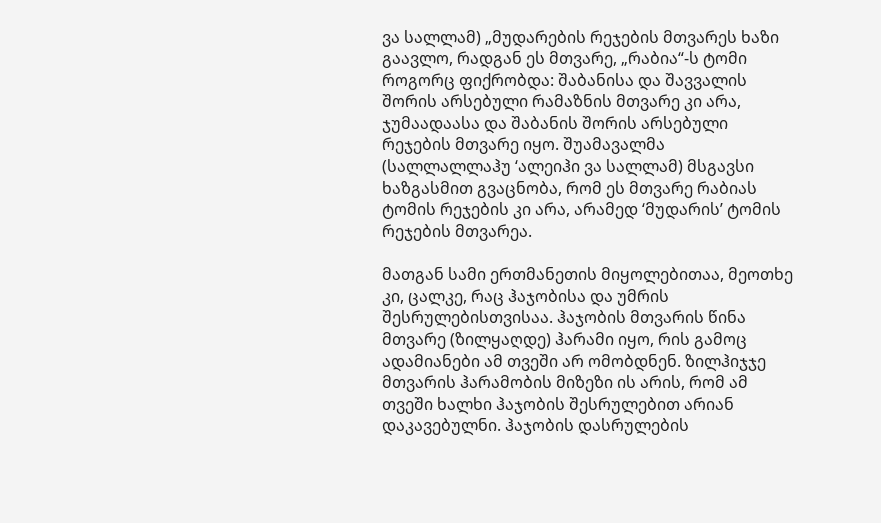ვა სალლამ) „მუდარების რეჯების მთვარეს ხაზი გაავლო, რადგან ეს მთვარე, „რაბია“-ს ტომი როგორც ფიქრობდა: შაბანისა და შავვალის შორის არსებული რამაზნის მთვარე კი არა, ჯუმაადაასა და შაბანის შორის არსებული რეჯების მთვარე იყო. შუამავალმა (სალლალლაჰუ ‘ალეიჰი ვა სალლამ) მსგავსი ხაზგასმით გვაცნობა, რომ ეს მთვარე რაბიას ტომის რეჯების კი არა, არამედ ‘მუდარის’ ტომის რეჯების მთვარეა.

მათგან სამი ერთმანეთის მიყოლებითაა, მეოთხე კი, ცალკე, რაც ჰაჯობისა და უმრის შესრულებისთვისაა. ჰაჯობის მთვარის წინა მთვარე (ზილყაღდე) ჰარამი იყო, რის გამოც ადამიანები ამ თვეში არ ომობდნენ. ზილჰიჯჯე მთვარის ჰარამობის მიზეზი ის არის, რომ ამ თვეში ხალხი ჰაჯობის შესრულებით არიან დაკავებულნი. ჰაჯობის დასრულების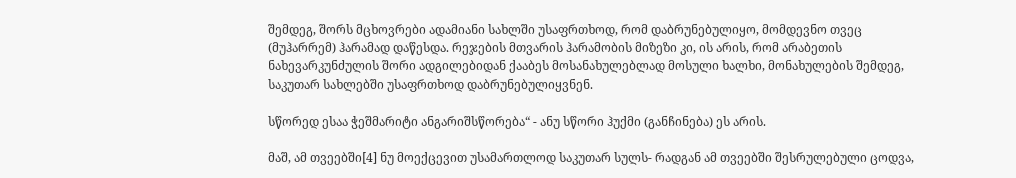შემდეგ, შორს მცხოვრები ადამიანი სახლში უსაფრთხოდ, რომ დაბრუნებულიყო, მომდევნო თვეც (მუჰარრემ) ჰარამად დაწესდა. რეჯების მთვარის ჰარამობის მიზეზი კი, ის არის, რომ არაბეთის ნახევარკუნძულის შორი ადგილებიდან ქააბეს მოსანახულებლად მოსული ხალხი, მონახულების შემდეგ, საკუთარ სახლებში უსაფრთხოდ დაბრუნებულიყვნენ.

სწორედ ესაა ჭეშმარიტი ანგარიშსწორება“ - ანუ სწორი ჰუქმი (განჩინება) ეს არის.

მაშ, ამ თვეებში[4] ნუ მოექცევით უსამართლოდ საკუთარ სულს- რადგან ამ თვეებში შესრულებული ცოდვა,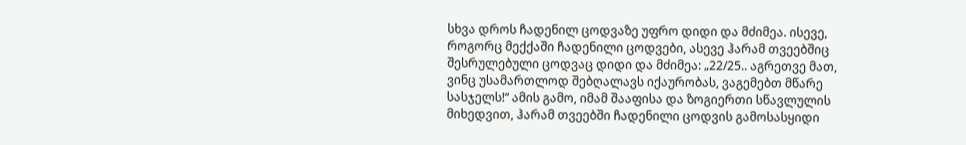სხვა დროს ჩადენილ ცოდვაზე უფრო დიდი და მძიმეა. ისევე, როგორც მექქაში ჩადენილი ცოდვები, ასევე ჰარამ თვეებშიც შესრულებული ცოდვაც დიდი და მძიმეა: „22/25.. აგრეთვე მათ, ვინც უსამართლოდ შებღალავს იქაურობას, ვაგემებთ მწარე სასჯელს!“ ამის გამო, იმამ შააფისა და ზოგიერთი სწავლულის მიხედვით, ჰარამ თვეებში ჩადენილი ცოდვის გამოსასყიდი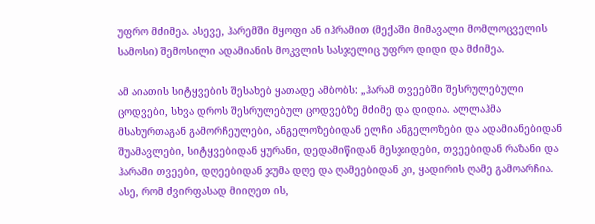უფრო მძიმეა. ასევე, ჰარემში მყოფი ან იჰრამით (მექაში მიმავალი მომლოცველის სამოსი) შემოსილი ადამიანის მოკვლის სასჯელიც უფრო დიდი და მძიმეა.

ამ აიათის სიტყვების შესახებ ყათადე ამბობს: „ჰარამ თვეებში შესრულებული ცოდვები, სხვა დროს შესრულებულ ცოდვებზე მძიმე და დიდია. ალლაჰმა მსახურთაგან გამორჩეულები, ანგელოზებიდან ელჩი ანგელოზები და ადამიანებიდან შუამავლები, სიტყვებიდან ყურანი, დედამიწიდან მესჯიდები, თვეებიდან რაზანი და ჰარამი თვეები, დღეებიდან ჯუმა დღე და ღამეებიდან კი, ყადირის ღამე გამოარჩია. ასე, რომ ძვირფასად მიიღეთ ის,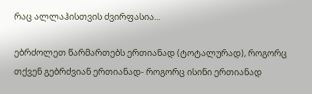რაც ალლაჰისთვის ძვირფასია...

ებრძოლეთ წარმართებს ერთიანად (ტოტალურად), როგორც თქვენ გებრძვიან ერთიანად- როგორც ისინი ერთიანად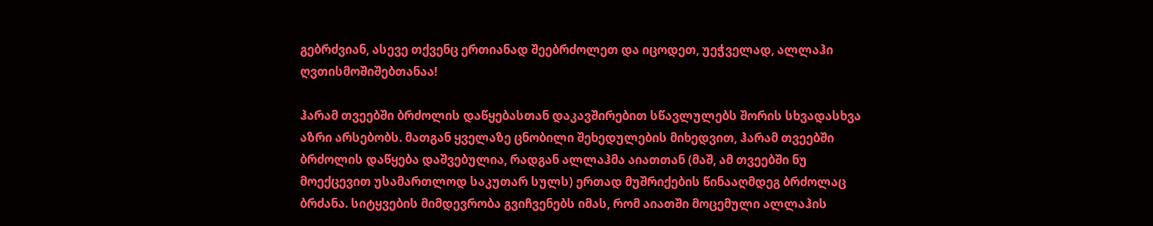გებრძვიან, ასევე თქვენც ერთიანად შეებრძოლეთ და იცოდეთ, უეჭველად, ალლაჰი ღვთისმოშიშებთანაა!

ჰარამ თვეებში ბრძოლის დაწყებასთან დაკავშირებით სწავლულებს შორის სხვადასხვა აზრი არსებობს. მათგან ყველაზე ცნობილი შეხედულების მიხედვით, ჰარამ თვეებში ბრძოლის დაწყება დაშვებულია, რადგან ალლაჰმა აიათთან (მაშ, ამ თვეებში ნუ მოექცევით უსამართლოდ საკუთარ სულს) ერთად მუშრიქების წინააღმდეგ ბრძოლაც ბრძანა. სიტყვების მიმდევრობა გვიჩვენებს იმას, რომ აიათში მოცემული ალლაჰის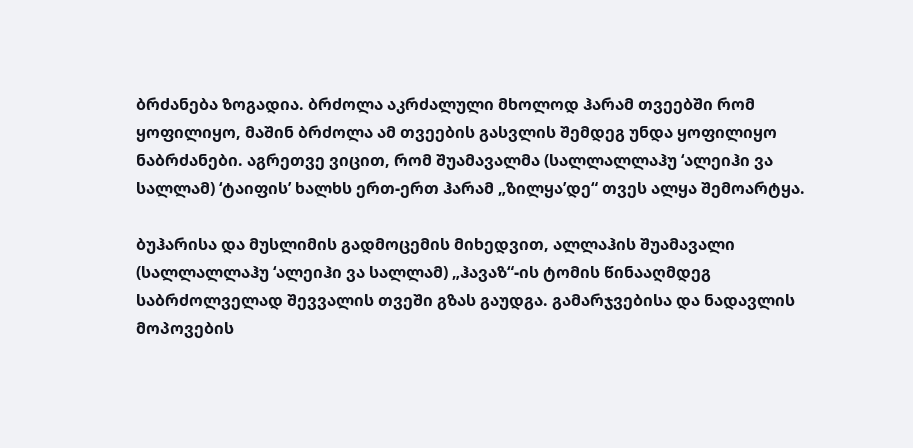ბრძანება ზოგადია. ბრძოლა აკრძალული მხოლოდ ჰარამ თვეებში რომ ყოფილიყო, მაშინ ბრძოლა ამ თვეების გასვლის შემდეგ უნდა ყოფილიყო ნაბრძანები. აგრეთვე ვიცით, რომ შუამავალმა (სალლალლაჰუ ‘ალეიჰი ვა სალლამ) ‘ტაიფის’ ხალხს ერთ-ერთ ჰარამ „ზილყა’დე“ თვეს ალყა შემოარტყა.

ბუჰარისა და მუსლიმის გადმოცემის მიხედვით, ალლაჰის შუამავალი (სალლალლაჰუ ‘ალეიჰი ვა სალლამ) „ჰავაზ“-ის ტომის წინააღმდეგ საბრძოლველად შევვალის თვეში გზას გაუდგა. გამარჯვებისა და ნადავლის მოპოვების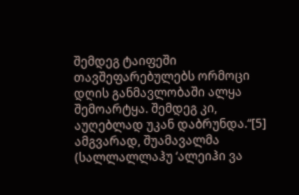შემდეგ ტაიფეში თავშეფარებულებს ორმოცი დღის განმავლობაში ალყა შემოარტყა. შემდეგ კი, აუღებლად უკან დაბრუნდა.“[5] ამგვარად, შუამავალმა (სალლალლაჰუ ‘ალეიჰი ვა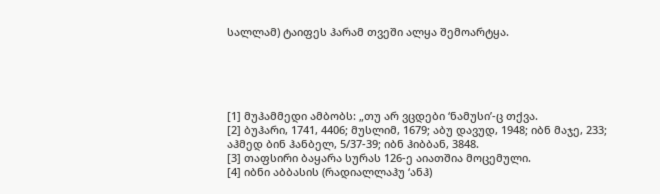სალლამ) ტაიფეს ჰარამ თვეში ალყა შემოარტყა.





[1] მუჰამმედი ამბობს: „თუ არ ვცდები ‘ნამუსი’-ც თქვა.
[2] ბუჰარი, 1741, 4406; მუსლიმ, 1679; აბუ დავუდ, 1948; იბნ მაჯე, 233; აჰმედ ბინ ჰანბელ, 5/37-39; იბნ ჰიბბან, 3848.
[3] თაფსირი ბაყარა სურას 126-ე აიათშია მოცემული.
[4] იბნი აბბასის (რადიალლაჰუ ‘ანჰ)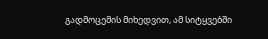გადმოცემის მიხედვით, ამ სიტყვებში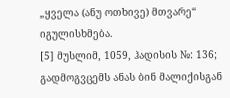„ყველა (ანუ ოთხივე) მთვარე“ იგულისხმება.
[5] მუსლიმ, 1059, ჰადისის №: 136; გადმოგვცემს ანას ბინ მალიქისგან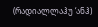(რადიალლაჰუ ‘ანჰ)